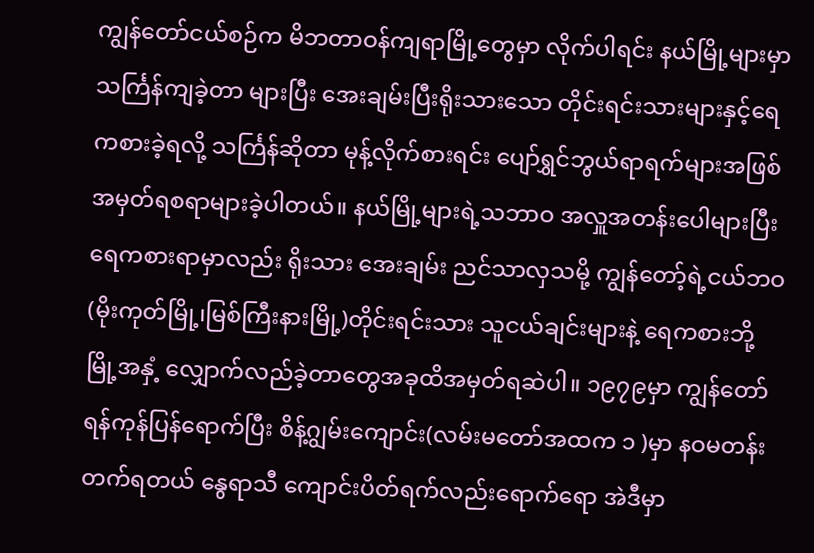ကျွန်တော်ငယ်စဉ်က မိဘတာဝန်ကျရာမြို့တွေမှာ လိုက်ပါရင်း နယ်မြို့များမှာသင်္ကြန်ကျခဲ့တာ များပြီး အေးချမ်းပြီးရိုးသားသော တိုင်းရင်းသားများနှင့်ရေကစားခဲ့ရလို့ သင်္ကြန်ဆိုတာ မုန့်လိုက်စားရင်း ပျော်ရွှင်ဘွယ်ရာရက်များအဖြစ် အမှတ်ရစရာများခဲ့ပါတယ်။ နယ်မြို့များရဲ့သဘာဝ အလှူအတန်းပေါများပြီး ရေကစားရာမှာလည်း ရိုးသား အေးချမ်း ညင်သာလှသမို့ ကျွန်တော့်ရဲ့ငယ်ဘဝ(မိုးကုတ်မြို့၊မြစ်ကြီးနားမြို့)တိုင်းရင်းသား သူငယ်ချင်းများနဲ့ ရေကစားဘို့ မြို့အနှံ့ လျှောက်လည်ခဲ့တာတွေအခုထိအမှတ်ရဆဲပါ။ ၁၉၇၉မှာ ကျွန်တော်ရန်ကုန်ပြန်ရောက်ပြီး စိန့်ဂျွမ်းကျောင်း(လမ်းမတော်အထက ၁ )မှာ နဝမတန်းတက်ရတယ် နွေရာသီ ကျောင်းပိတ်ရက်လည်းရောက်ရော အဲဒီမှာ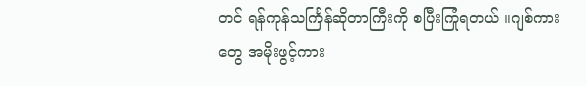တင် ရန်ကုန်သင်္ကြန်ဆိုတာကြီးကို စပြီးကြုံရတယ် ။ဂျစ်ကားတွေ အမိုးဖွင့်ကား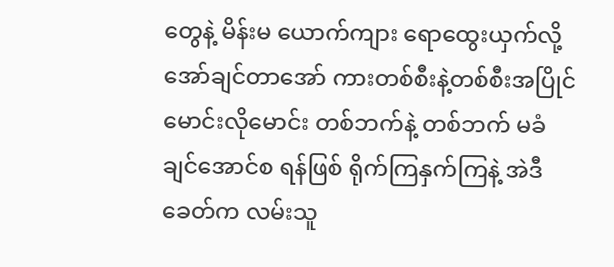တွေနဲ့ မိန်းမ ယောက်ကျား ရောထွေးယှက်လို့ အော်ချင်တာအော် ကားတစ်စီးနဲ့တစ်စီးအပြိုင်မောင်းလိုမောင်း တစ်ဘက်နဲ့ တစ်ဘက် မခံချင်အောင်စ ရန်ဖြစ် ရိုက်ကြနှက်ကြနဲ့ အဲဒီခေတ်က လမ်းသူ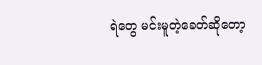ရဲတွေ မင်းမူတဲ့ခေတ်ဆိုတော့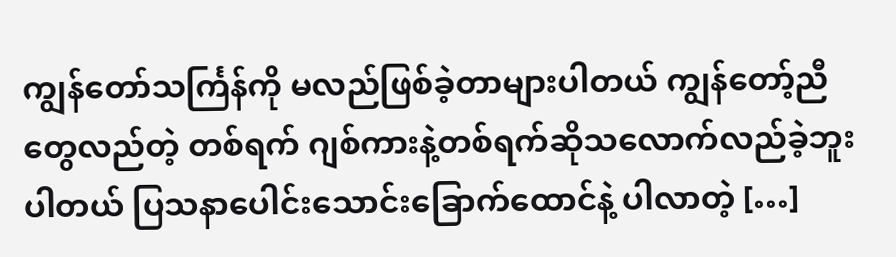ကျွန်တော်သင်္ကြန်ကို မလည်ဖြစ်ခဲ့တာများပါတယ် ကျွန်တော့်ညီတွေလည်တဲ့ တစ်ရက် ဂျစ်ကားနဲ့တစ်ရက်ဆိုသလောက်လည်ခဲ့ဘူးပါတယ် ပြသနာပေါင်းသောင်းခြောက်ထောင်နဲ့ ပါလာတဲ့ […]